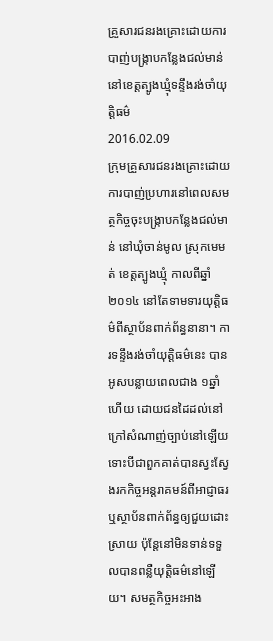គ្រួសារជនរងគ្រោះដោយការបាញ់បង្ក្រាបកន្លែងជល់មាន់នៅខេត្តត្បូងឃ្មុំទន្ទឹងរង់ចាំយុត្តិធម៌
2016.02.09
ក្រុមគ្រួសារជនរងគ្រោះដោយការបាញ់ប្រហារនៅពេលសមត្ថកិច្ចចុះបង្ក្រាបកន្លែងជល់មាន់ នៅឃុំចាន់មូល ស្រុកមេមត់ ខេត្តត្បូងឃ្មុំ កាលពីឆ្នាំ២០១៤ នៅតែទាមទារយុត្តិធម៌ពីស្ថាប័នពាក់ព័ន្ធនានា។ ការទន្ទឹងរង់ចាំយុត្តិធម៌នេះ បានអូសបន្លាយពេលជាង ១ឆ្នាំហើយ ដោយជនដៃដល់នៅក្រៅសំណាញ់ច្បាប់នៅឡើយ ទោះបីជាពួកគាត់បានស្វះស្វែងរកកិច្ចអន្តរាគមន៍ពីអាជ្ញាធរ ឬស្ថាប័នពាក់ព័ន្ធឲ្យជួយដោះស្រាយ ប៉ុន្តែនៅមិនទាន់ទទួលបានពន្លឺយុត្តិធម៌នៅឡើយ។ សមត្ថកិច្ចអះអាង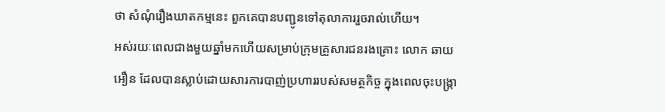ថា សំណុំរឿងឃាតកម្មនេះ ពួកគេបានបញ្ជូនទៅតុលាការរួចរាល់ហើយ។
អស់រយៈពេលជាងមួយឆ្នាំមកហើយសម្រាប់ក្រុមគ្រួសារជនរងគ្រោះ លោក ឆាយ អឿន ដែលបានស្លាប់ដោយសារការបាញ់ប្រហាររបស់សមត្ថកិច្ច ក្នុងពេលចុះបង្ក្រា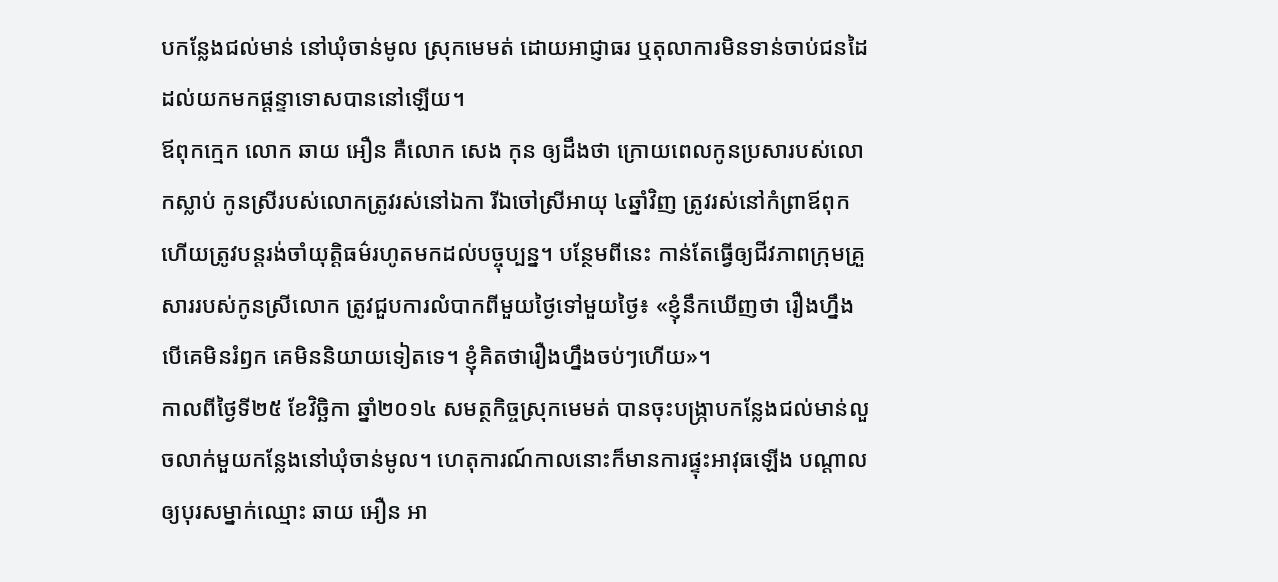បកន្លែងជល់មាន់ នៅឃុំចាន់មូល ស្រុកមេមត់ ដោយអាជ្ញាធរ ឬតុលាការមិនទាន់ចាប់ជនដៃដល់យកមកផ្ដន្ទាទោសបាននៅឡើយ។
ឪពុកក្មេក លោក ឆាយ អឿន គឺលោក សេង កុន ឲ្យដឹងថា ក្រោយពេលកូនប្រសារបស់លោកស្លាប់ កូនស្រីរបស់លោកត្រូវរស់នៅឯកា រីឯចៅស្រីអាយុ ៤ឆ្នាំវិញ ត្រូវរស់នៅកំព្រាឪពុក ហើយត្រូវបន្តរង់ចាំយុត្តិធម៌រហូតមកដល់បច្ចុប្បន្ន។ បន្ថែមពីនេះ កាន់តែធ្វើឲ្យជីវភាពក្រុមគ្រួសាររបស់កូនស្រីលោក ត្រូវជួបការលំបាកពីមួយថ្ងៃទៅមួយថ្ងៃ៖ «ខ្ញុំនឹកឃើញថា រឿងហ្នឹងបើគេមិនរំឭក គេមិននិយាយទៀតទេ។ ខ្ញុំគិតថារឿងហ្នឹងចប់ៗហើយ»។
កាលពីថ្ងៃទី២៥ ខែវិច្ឆិកា ឆ្នាំ២០១៤ សមត្ថកិច្ចស្រុកមេមត់ បានចុះបង្ក្រាបកន្លែងជល់មាន់លួចលាក់មួយកន្លែងនៅឃុំចាន់មូល។ ហេតុការណ៍កាលនោះក៏មានការផ្ទុះអាវុធឡើង បណ្ដាលឲ្យបុរសម្នាក់ឈ្មោះ ឆាយ អឿន អា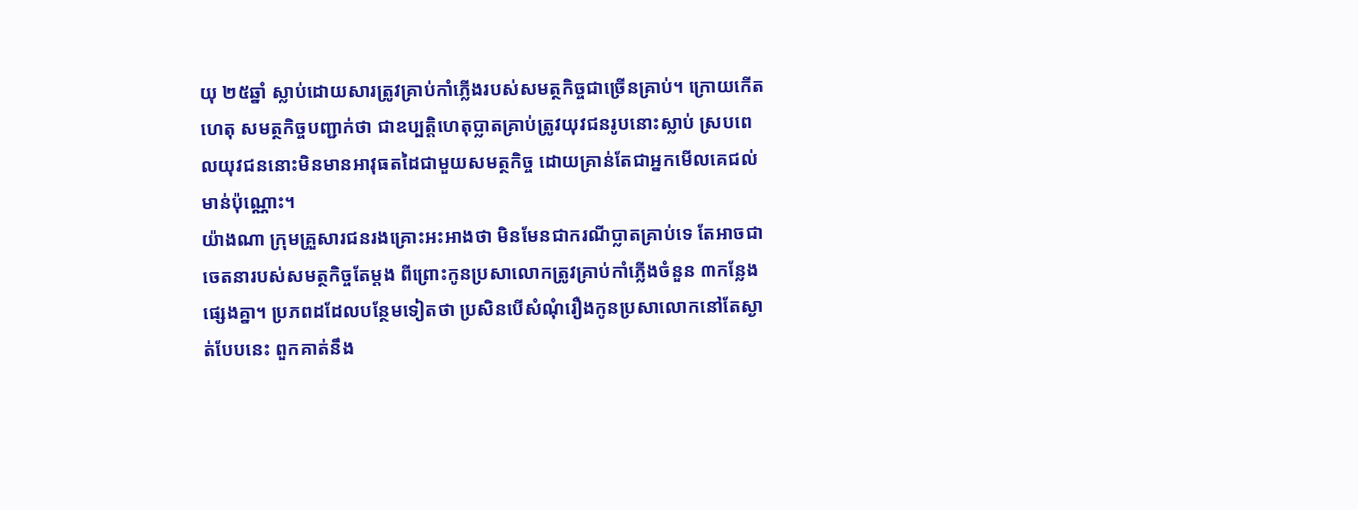យុ ២៥ឆ្នាំ ស្លាប់ដោយសារត្រូវគ្រាប់កាំភ្លើងរបស់សមត្ថកិច្ចជាច្រើនគ្រាប់។ ក្រោយកើតហេតុ សមត្ថកិច្ចបញ្ជាក់ថា ជាឧប្បត្តិហេតុប្លាតគ្រាប់ត្រូវយុវជនរូបនោះស្លាប់ ស្របពេលយុវជននោះមិនមានអាវុធតដៃជាមួយសមត្ថកិច្ច ដោយគ្រាន់តែជាអ្នកមើលគេជល់មាន់ប៉ុណ្ណោះ។
យ៉ាងណា ក្រុមគ្រួសារជនរងគ្រោះអះអាងថា មិនមែនជាករណីប្លាតគ្រាប់ទេ តែអាចជាចេតនារបស់សមត្ថកិច្ចតែម្តង ពីព្រោះកូនប្រសាលោកត្រូវគ្រាប់កាំភ្លើងចំនួន ៣កន្លែងផ្សេងគ្នា។ ប្រភពដដែលបន្ថែមទៀតថា ប្រសិនបើសំណុំរឿងកូនប្រសាលោកនៅតែស្ងាត់បែបនេះ ពួកគាត់នឹង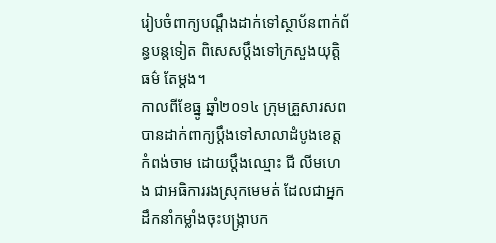រៀបចំពាក្យបណ្ដឹងដាក់ទៅស្ថាប័នពាក់ព័ន្ធបន្តទៀត ពិសេសប្ដឹងទៅក្រសួងយុត្តិធម៌ តែម្តង។
កាលពីខែធ្នូ ឆ្នាំ២០១៤ ក្រុមគ្រួសារសព បានដាក់ពាក្យប្ដឹងទៅសាលាដំបូងខេត្តកំពង់ចាម ដោយប្ដឹងឈ្មោះ ជី លីមហេង ជាអធិការរងស្រុកមេមត់ ដែលជាអ្នកដឹកនាំកម្លាំងចុះបង្ក្រាបក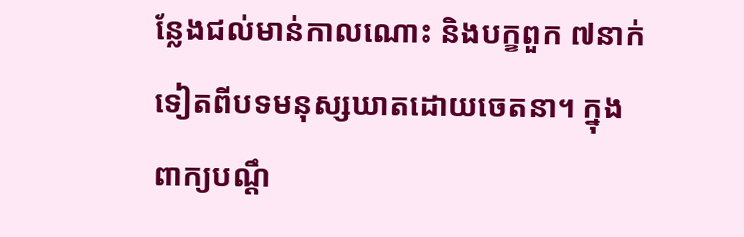ន្លែងជល់មាន់កាលណោះ និងបក្ខពួក ៧នាក់ទៀតពីបទមនុស្សឃាតដោយចេតនា។ ក្នុងពាក្យបណ្ដឹ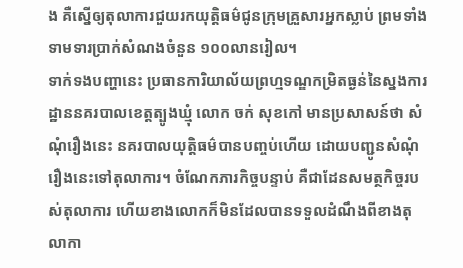ង គឺស្នើឲ្យតុលាការជួយរកយុត្តិធម៌ជូនក្រុមគ្រួសារអ្នកស្លាប់ ព្រមទាំងទាមទារប្រាក់សំណងចំនួន ១០០លានរៀល។
ទាក់ទងបញ្ហានេះ ប្រធានការិយាល័យព្រហ្មទណ្ឌកម្រិតធ្ងន់នៃស្នងការដ្ឋាននគរបាលខេត្តត្បូងឃ្មុំ លោក ចក់ សុខកៅ មានប្រសាសន៍ថា សំណុំរឿងនេះ នគរបាលយុត្តិធម៌បានបញ្ចប់ហើយ ដោយបញ្ជូនសំណុំរឿងនេះទៅតុលាការ។ ចំណែកភារកិច្ចបន្ទាប់ គឺជាដែនសមត្ថកិច្ចរបស់តុលាការ ហើយខាងលោកក៏មិនដែលបានទទួលដំណឹងពីខាងតុលាកា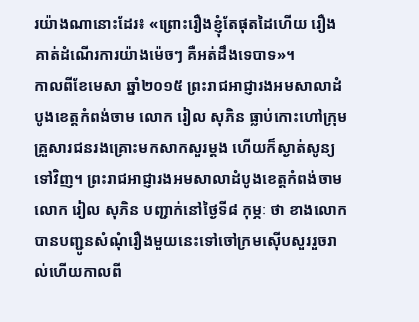រយ៉ាងណានោះដែរ៖ «ព្រោះរឿងខ្ញុំតែផុតដៃហើយ រឿងគាត់ដំណើរការយ៉ាងម៉េចៗ គឺអត់ដឹងទេបាទ»។
កាលពីខែមេសា ឆ្នាំ២០១៥ ព្រះរាជអាជ្ញារងអមសាលាដំបូងខេត្តកំពង់ចាម លោក រៀល សុភិន ធ្លាប់កោះហៅក្រុមគ្រួសារជនរងគ្រោះមកសាកសួរម្តង ហើយក៏ស្ងាត់សូន្យទៅវិញ។ ព្រះរាជអាជ្ញារងអមសាលាដំបូងខេត្តកំពង់ចាម លោក រៀល សុភិន បញ្ជាក់នៅថ្ងៃទី៨ កុម្ភៈ ថា ខាងលោកបានបញ្ជូនសំណុំរឿងមួយនេះទៅចៅក្រមស៊ើបសួររួចរាល់ហើយកាលពី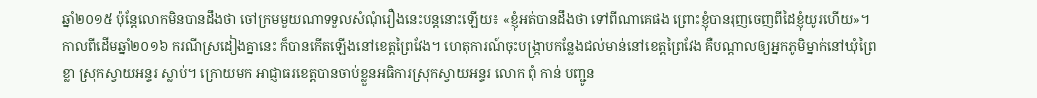ឆ្នាំ២០១៥ ប៉ុន្តែលោកមិនបានដឹងថា ចៅក្រមមួយណាទទួលសំណុំរឿងនេះបន្តនោះឡើយ៖ «ខ្ញុំអត់បានដឹងថា ទៅពីណាគេផង ព្រោះខ្ញុំបានរុញចេញពីដៃខ្ញុំយូរហើយ»។
កាលពីដើមឆ្នាំ២០១៦ ករណីស្រដៀងគ្នានេះ ក៏បានកើតឡើងនៅខេត្តព្រៃវែង។ ហេតុការណ៍ចុះបង្ក្រាបកន្លែងជល់មាន់នៅខេត្តព្រៃវែង គឺបណ្ដាលឲ្យអ្នកភូមិម្នាក់នៅឃុំព្រៃខ្លា ស្រុកស្វាយអន្ទរ ស្លាប់។ ក្រោយមក អាជ្ញាធរខេត្តបានចាប់ខ្លួនអធិការស្រុកស្វាយអន្ទរ លោក ពុំ កាន់ បញ្ជូន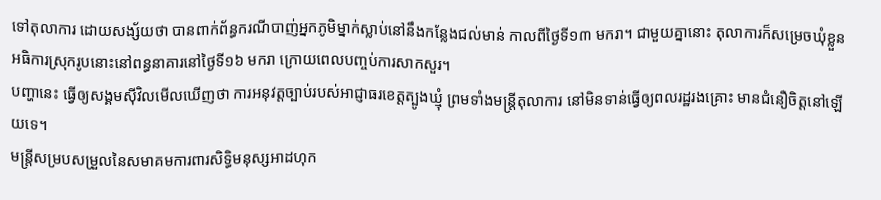ទៅតុលាការ ដោយសង្ស័យថា បានពាក់ព័ន្ធករណីបាញ់អ្នកភូមិម្នាក់ស្លាប់នៅនឹងកន្លែងជល់មាន់ កាលពីថ្ងៃទី១៣ មករា។ ជាមួយគ្នានោះ តុលាការក៏សម្រេចឃុំខ្លួនអធិការស្រុករូបនោះនៅពន្ធនាគារនៅថ្ងៃទី១៦ មករា ក្រោយពេលបញ្ចប់ការសាកសួរ។
បញ្ហានេះ ធ្វើឲ្យសង្គមស៊ីវិលមើលឃើញថា ការអនុវត្តច្បាប់របស់អាជ្ញាធរខេត្តត្បូងឃ្មុំ ព្រមទាំងមន្ត្រីតុលាការ នៅមិនទាន់ធ្វើឲ្យពលរដ្ឋរងគ្រោះ មានជំនឿចិត្តនៅឡើយទេ។
មន្ត្រីសម្របសម្រួលនៃសមាគមការពារសិទ្ធិមនុស្សអាដហុក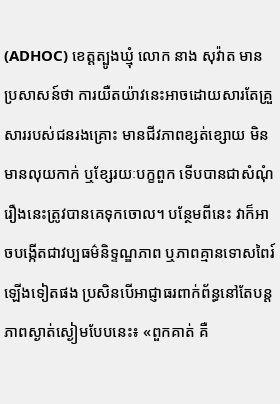(ADHOC) ខេត្តត្បូងឃ្មុំ លោក នាង សុវ៉ាត មានប្រសាសន៍ថា ការយឺតយ៉ាវនេះអាចដោយសារតែគ្រួសាររបស់ជនរងគ្រោះ មានជីវភាពខ្សត់ខ្សោយ មិនមានលុយកាក់ ឬខ្សែរយៈបក្ខពួក ទើបបានជាសំណុំរឿងនេះត្រូវបានគេទុកចោល។ បន្ថែមពីនេះ វាក៏អាចបង្កើតជាវប្បធម៌និទ្ទណ្ឌភាព ឬភាពគ្មានទោសពៃរ៍ឡើងទៀតផង ប្រសិនបើអាជ្ញាធរពាក់ព័ន្ធនៅតែបន្តភាពស្ងាត់ស្ងៀមបែបនេះ៖ «ពួកគាត់ គឺ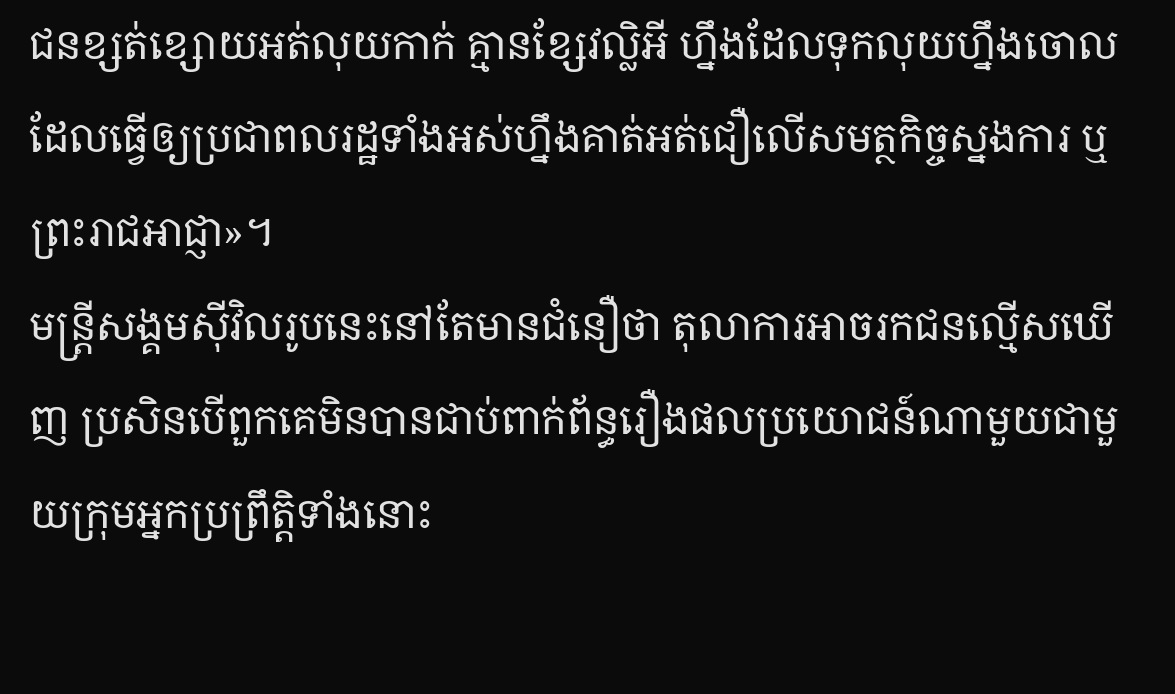ជនខ្សត់ខ្សោយអត់លុយកាក់ គ្មានខ្សែវល្លិអី ហ្នឹងដែលទុកលុយហ្នឹងចោល ដែលធ្វើឲ្យប្រជាពលរដ្ឋទាំងអស់ហ្នឹងគាត់អត់ជឿលើសមត្ថកិច្ចស្នងការ ឬព្រះរាជអាជ្ញា»។
មន្ត្រីសង្គមស៊ីវិលរូបនេះនៅតែមានជំនឿថា តុលាការអាចរកជនល្មើសឃើញ ប្រសិនបើពួកគេមិនបានជាប់ពាក់ព័ន្ធរឿងផលប្រយោជន៍ណាមួយជាមួយក្រុមអ្នកប្រព្រឹត្តិទាំងនោះ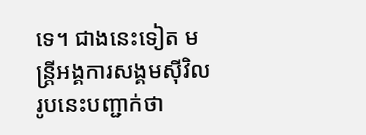ទេ។ ជាងនេះទៀត មន្ត្រីអង្គការសង្គមស៊ីវិលរូបនេះបញ្ជាក់ថា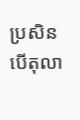ប្រសិនបើតុលា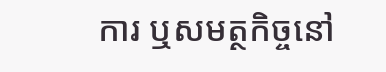ការ ឬសមត្ថកិច្ចនៅ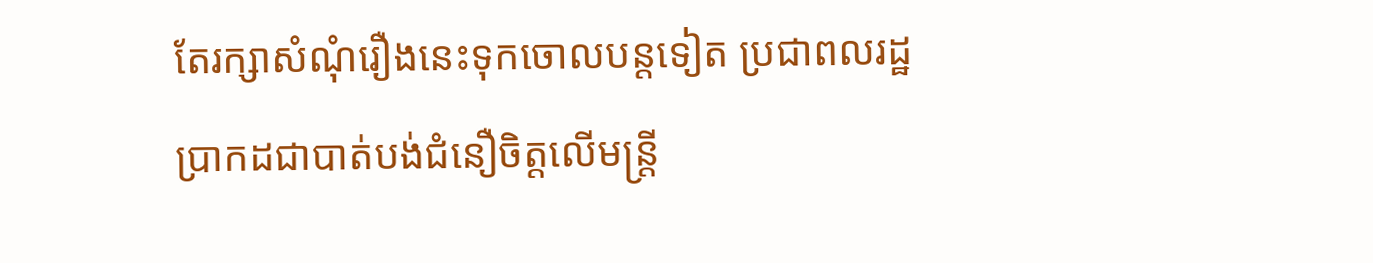តែរក្សាសំណុំរឿងនេះទុកចោលបន្តទៀត ប្រជាពលរដ្ឋប្រាកដជាបាត់បង់ជំនឿចិត្តលើមន្ត្រី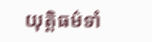យុត្តិធម៌ទាំ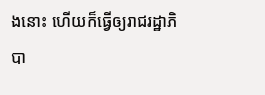ងនោះ ហើយក៏ធ្វើឲ្យរាជរដ្ឋាភិបា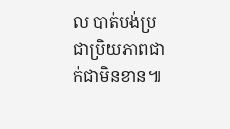ល បាត់បង់ប្រជាប្រិយភាពជាក់ជាមិនខាន៕